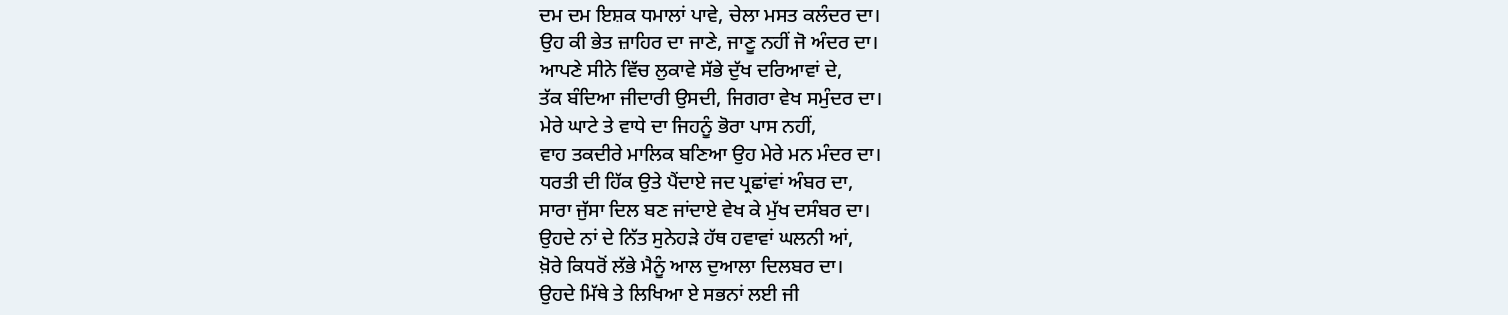ਦਮ ਦਮ ਇਸ਼ਕ ਧਮਾਲਾਂ ਪਾਵੇ, ਚੇਲਾ ਮਸਤ ਕਲੰਦਰ ਦਾ।
ਉਹ ਕੀ ਭੇਤ ਜ਼ਾਹਿਰ ਦਾ ਜਾਣੇ, ਜਾਣੂ ਨਹੀਂ ਜੋ ਅੰਦਰ ਦਾ।
ਆਪਣੇ ਸੀਨੇ ਵਿੱਚ ਲੁਕਾਵੇ ਸੱਭੇ ਦੁੱਖ ਦਰਿਆਵਾਂ ਦੇ,
ਤੱਕ ਬੰਦਿਆ ਜੀਦਾਰੀ ਉਸਦੀ, ਜਿਗਰਾ ਵੇਖ ਸਮੁੰਦਰ ਦਾ।
ਮੇਰੇ ਘਾਟੇ ਤੇ ਵਾਧੇ ਦਾ ਜਿਹਨੂੰ ਭੋਰਾ ਪਾਸ ਨਹੀਂ,
ਵਾਹ ਤਕਦੀਰੇ ਮਾਲਿਕ ਬਣਿਆ ਉਹ ਮੇਰੇ ਮਨ ਮੰਦਰ ਦਾ।
ਧਰਤੀ ਦੀ ਹਿੱਕ ਉਤੇ ਪੈਂਦਾਏ ਜਦ ਪ੍ਰਛਾਂਵਾਂ ਅੰਬਰ ਦਾ,
ਸਾਰਾ ਜੁੱਸਾ ਦਿਲ ਬਣ ਜਾਂਦਾਏ ਵੇਖ ਕੇ ਮੁੱਖ ਦਸੰਬਰ ਦਾ।
ਉਹਦੇ ਨਾਂ ਦੇ ਨਿੱਤ ਸੁਨੇਹੜੇ ਹੱਥ ਹਵਾਵਾਂ ਘਲਨੀ ਆਂ,
ਖ਼ੋਰੇ ਕਿਧਰੋਂ ਲੱਭੇ ਮੈਨੂੰ ਆਲ ਦੁਆਲਾ ਦਿਲਬਰ ਦਾ।
ਉਹਦੇ ਮਿੱਥੇ ਤੇ ਲਿਖਿਆ ਏ ਸਭਨਾਂ ਲਈ ਜੀ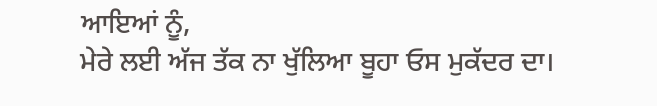ਆਇਆਂ ਨੂੰ,
ਮੇਰੇ ਲਈ ਅੱਜ ਤੱਕ ਨਾ ਖੁੱਲਿਆ ਬੂਹਾ ਓਸ ਮੁਕੱਦਰ ਦਾ।